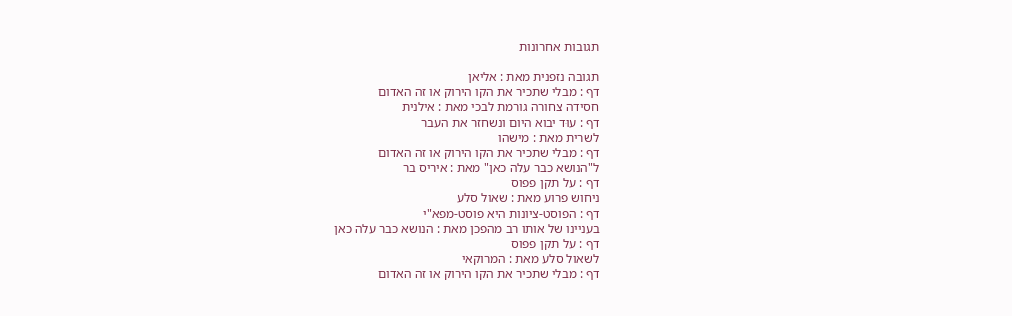תגובות אחרונות

תגובה נזפנית מאת : אליאן
דף : מבלי שתכיר את הקו הירוק או זה האדום
חסידה צחורה גורמת לבכי מאת : אילנית
דף : עוּד יבוא היום ונשחזר את העבר
לשרית מאת : מישהו
דף : מבלי שתכיר את הקו הירוק או זה האדום
ל"הנושא כבר עלה כאן" מאת : איריס בר
דף : על תקן פפוס
ניחוש פרוע מאת : שאול סלע
דף : הפוסט-ציונות היא פוסט-מפא"י
בעניינו של אותו רב מהפכן מאת : הנושא כבר עלה כאן
דף : על תקן פפוס
לשאול סלע מאת : המרוקאי
דף : מבלי שתכיר את הקו הירוק או זה האדום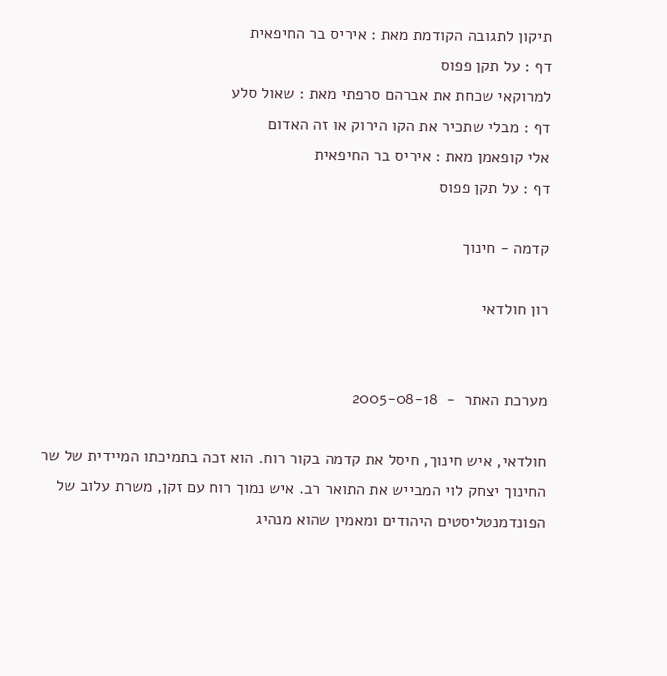תיקון לתגובה הקודמת מאת : איריס בר החיפאית
דף : על תקן פפוס
למרוקאי שכחת את אברהם סרפתי מאת : שאול סלע
דף : מבלי שתכיר את הקו הירוק או זה האדום
אלי קופאמן מאת : איריס בר החיפאית
דף : על תקן פפוס

קדמה - חינוך

רון חולדאי


מערכת האתר  -  2005-08-18

חולדאי, איש חינוך, חיסל את קדמה בקור רוח. הוא זכה בתמיכתו המיידית של שר החינוך יצחק לוי המבייש את התואר רב. איש נמוך רוח עם זקן, משרת עלוב של הפונדמנטליסטים היהודים ומאמין שהוא מנהיג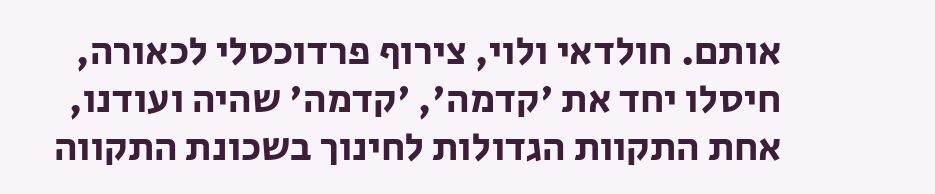אותם. חולדאי ולוי, צירוף פרדוכסלי לכאורה, חיסלו יחד את 'קדמה', 'קדמה' שהיה ועודנו, אחת התקוות הגדולות לחינוך בשכונת התקווה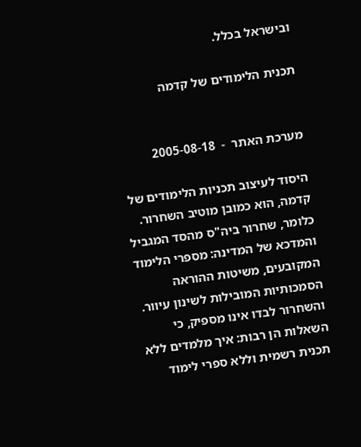ובישראל בכלל.

תכנית הלימודים של קדמה


מערכת האתר  -  2005-08-18

היסוד לעיצוב תכניות הלימודים של קדמה, הוא כמובן מוטיב השחרור. כלומר, שחרור ביה"ס מהסד המגביל והמדכא של המדינה: מספרי הלימוד המקובעים, משיטות ההוראה הסמכותיות המובילות לשינון עיוור. והשחרור לבדו אינו מספיק, כי השאלות הן רבות: איך מלמדים ללא תכנית רשמית וללא ספרי לימוד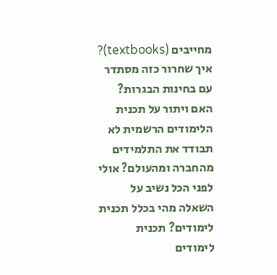מחייבים (textbooks)? איך שחרור כזה מסתדר עם בחינות הבגרות? האם ויתור על תכנית הלימודים הרשמית לא תבודד את התלמידים מהחברה ומהעולם? אולי לפני הכל נשיב על השאלה מהי בכלל תכנית לימודים? תכנית לימודים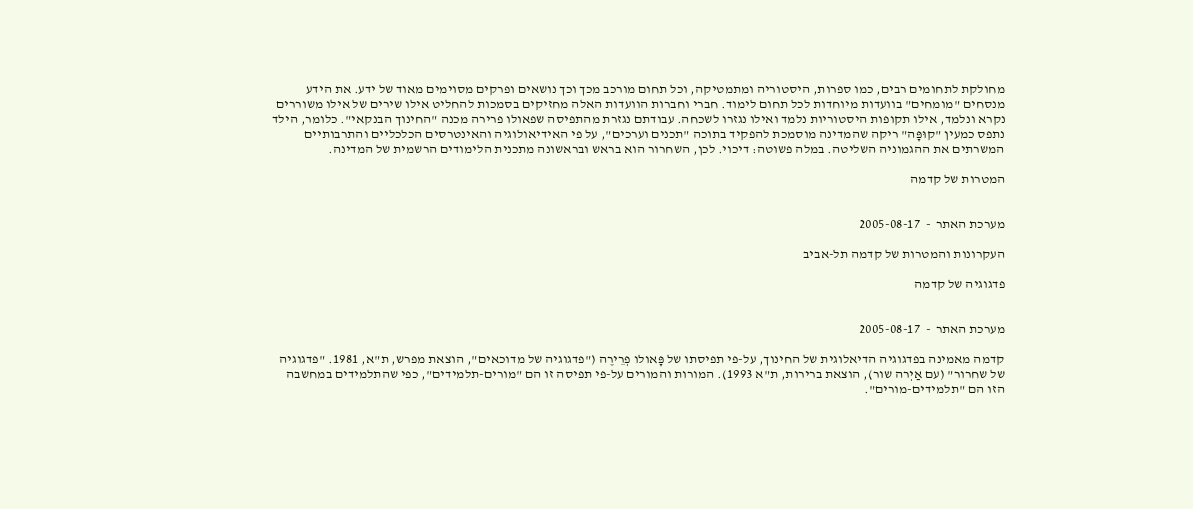מחולקת לתחומים רבים, כמו ספרות, היסטוריה ומתמטיקה, וכל תחום מורכב מכך וכך נושאים ופרקים מסוימים מאוד של ידע. את הידע מנסחים "מומחים" בוועדות מיוחדות לכל תחום לימוד. חברי וחברות הוועדות האלה מחזיקים בסמכות להחליט אילו שירים של אילו משוררים נקרא ונלמד, אילו תקופות היסטוריות נלמד ואילו נגזרו לשכחה. עבודתם נגזרת מהתפיסה שפאולו פרירה מכנה "החינוך הבנקאי". כלומר, הילד נתפס כמעין "קוּפָּה" ריקה שהמדינה מוסמכת להפקיד בתוכה "תכנים וערכים", על פי האידיאולוגיה והאינטרסים הכלכליים והתרבותיים המשרתים את ההגמוניה השליטה. במלה פשוטה: דיכוי. לכן, השחרור הוא בראש ובראשונה מתכנית הלימודים הרשמית של המדינה.

המטרות של קדמה


מערכת האתר  -  2005-08-17

העקרונות והמטרות של קדמה תל-אביב

פדגוגיה של קדמה


מערכת האתר  -  2005-08-17

קדמה מאמינה בפדגוגיה הדיאלוגית של החינוך, על-פי תפיסתו של פָּאולו פְרֵירֶה ("פדגוגיה של מדוכאים", הוצאת מפרש, ת"א, 1981. "פדגוגיה של שחרור" (עם אַיְרה שור), הוצאת ברירות, ת"א 1993). המורות והמורים על-פי תפיסה זו הם "מורים-תלמידים", כפי שהתלמידים במחשבה הזו הם "תלמידים-מורים".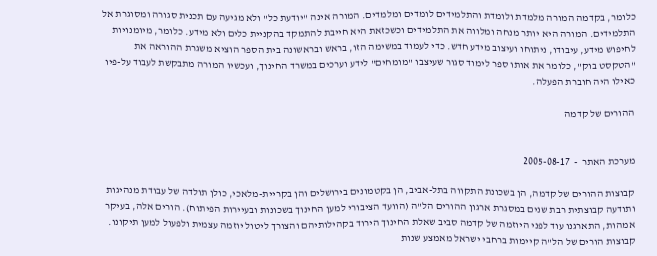כלומר, בקדמה המורה מלמדת ולומדת והתלמידים לומדים ומלמדים. המורה אינה "יודעת כל" ולא מגיעה עם תכנית סגורה ומסוגרת אל התלמידים. המורה היא יותר מנחה ומלווה את התלמידים וכשכזאת היא חייבת להתמקד בהקניית כלים ולא מידע. כלומר, מיומנויות לחיפוש מידע, עיבודו, ניתוחו ועיצוב מידע חדש. כדי לעמוד במשימה הזו, בראש ובראשונה בית הספר הוציא משגרת ההוראה את "הטקסט בוק", כלומר את אותו ספר לימוד סגור שעיצבו "מומחים" לידע וערכים במשרד החינוך, ועכשיו המורה מתבקשת לעבוד על-פיו כאילו היה חוברת הפעלה.

ההורים של קדמה


מערכת האתר  -  2005-08-17

קבוצות ההורים של קדמה, הן בשכונת התקווה בתל-אביב, הן בקטמונים בירושלים והן בקריית-מלאכי, כולן תולדה של עבודת מנהיגות ותודעה קבוצתית רבת שנים במסגרת ארגון ההורים הל"ה (הוועד הציבורי למען החינוך בשכונות ובעיירות הפיתוח). הורים אלה, בעיקר אמהות, התארגנו עוד לפני היוזמה של קדמה סביב שאלת החינוך הירוד בקהילותיהם והצורך ליטול יוזמה עצמית ולפעול למען תיקונו. קבוצות הורים של הל"ה קיימות ברחבי ישראל מאמצע שנות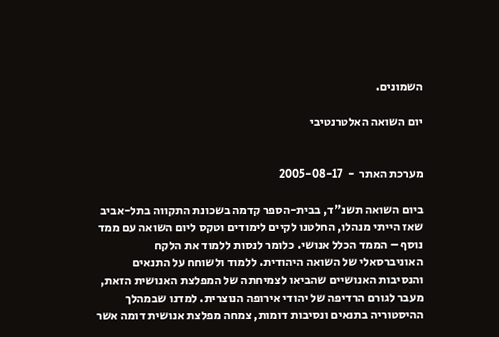השמונים.

יום השואה האלטרנטיבי


מערכת האתר  -  2005-08-17

ביום השואה תשנ"ד, בבית-הספר קדמה בשכונת התקווה בתל-אביב שאז הייתי מנהלו, החלטנו לקיים לימודים וטקס ליום השואה עם ממד נוסף – הממד הכלל אנושי. כלומר לנסות ללמוד את הלקח האוניברסאלי של השואה היהודית. ללמוד ולשוחח על התנאים והנסיבות האנושיים שהביאו לצמיחתה של המפלצת האנושית הזאת, מעבר לגורם הרדיפה של יהודי אירופה הנוצרית. למדנו שבמהלך ההיסטוריה בתנאים ונסיבות דומות, צמחה מפלצת אנושית דומה אשר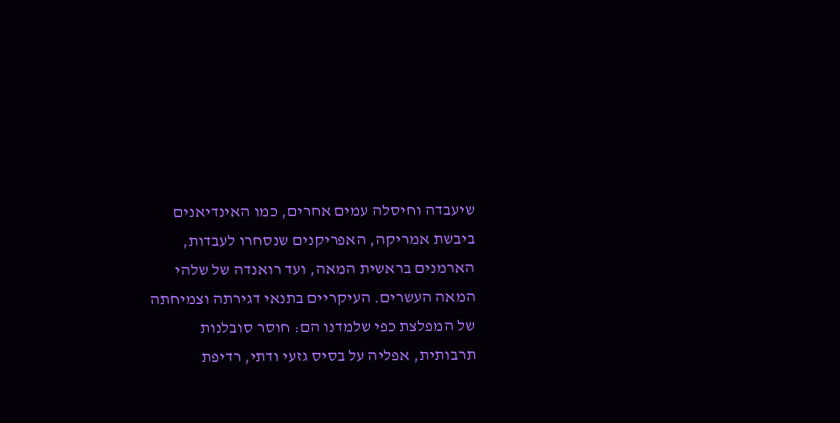שיעבדה וחיסלה עמים אחרים, כמו האינדיאנים ביבשת אמריקה, האפריקנים שנסחרו לעבדות, הארמנים בראשית המאה, ועד רואנדה של שלהי המאה העשרים. העיקריים בתנאי דגירתה וצמיחתה של המפלצת כפי שלמדנו הם: חוסר סובלנות תרבותית, אפליה על בסיס גזעי ודתי, רדיפת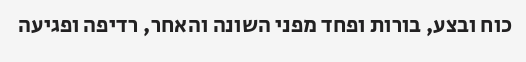כוח ובצע, בורות ופחד מפני השונה והאחר, רדיפה ופגיעה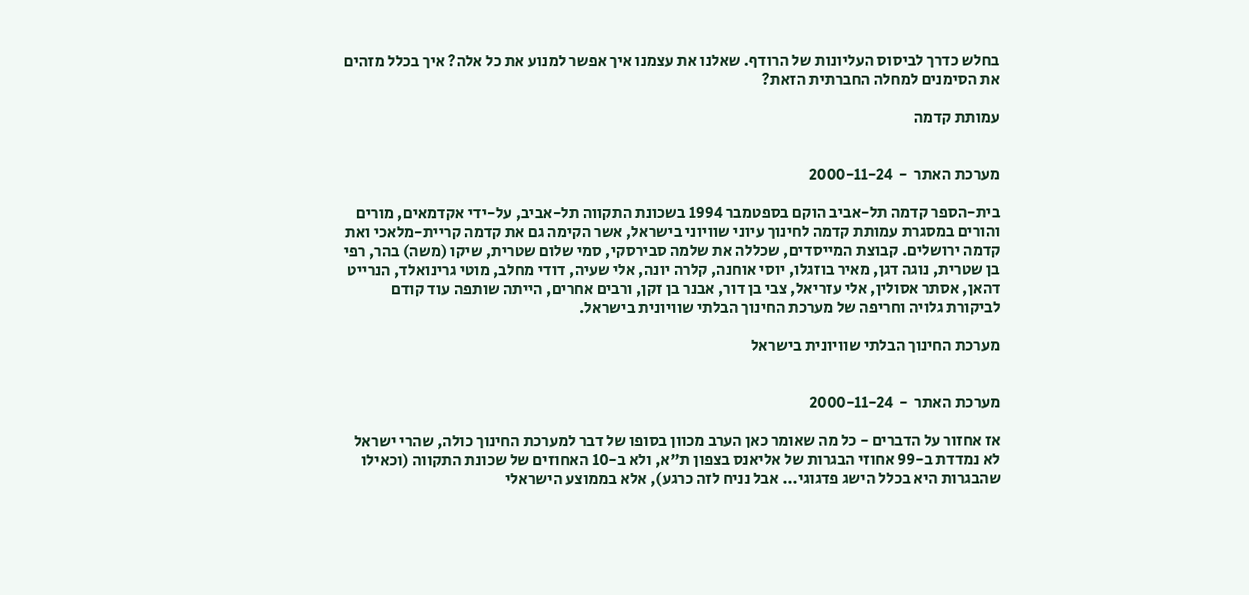בחלש כדרך לביסוס העליונות של הרודף. שאלנו את עצמנו איך אפשר למנוע את כל אלה? איך בכלל מזהים את הסימנים למחלה החברתית הזאת?

עמותת קדמה


מערכת האתר  -  2000-11-24

בית-הספר קדמה תל-אביב הוקם בספטמבר 1994 בשכונת התקווה תל-אביב, על-ידי אקדמאים, מורים והורים במסגרת עמותת קדמה לחינוך עיוני שוויוני בישראל, אשר הקימה גם את קדמה קריית-מלאכי ואת קדמה ירושלים. קבוצת המייסדים, שכללה את שלמה סבירסקי, סמי שלום שטרית, שיקו (משה) בהר, רפי בן שטרית, נוגה דגן, מאיר בוזגלו, יוסי אוחנה, קלרה יונה, אלי שעיה, דודי מחלב, מוטי גרינואלד, הנרייט דהאן, אסתר אסולין, אלי עזריאל, צבי בן דור, אבנר בן זקן, ורבים אחרים, הייתה שותפה עוד קודם לביקורת גלויה וחריפה של מערכת החינוך הבלתי שוויונית בישראל.

מערכת החינוך הבלתי שוויונית בישראל


מערכת האתר  -  2000-11-24

אז אחזור על הדברים - כל מה שאומר כאן הערב מכוון בסופו של דבר למערכת החינוך כולה, שהרי ישראל לא נמדדת ב-99 אחוזי הבגרות של אליאנס בצפון ת"א, ולא ב-10 האחוזים של שכונת התקווה (וכאילו שהבגרות היא בכלל הישג פדגוגי... אבל נניח לזה כרגע), אלא בממוצע הישראלי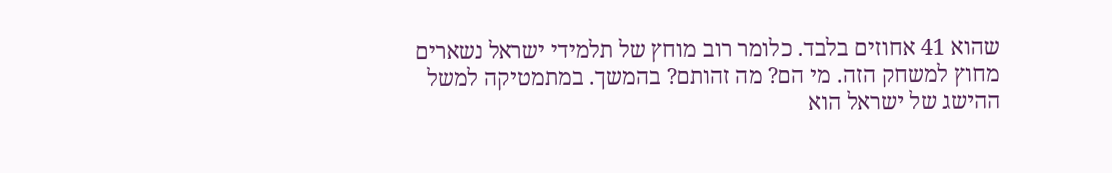שהוא 41 אחוזים בלבד. כלומר רוב מוחץ של תלמידי ישראל נשארים מחוץ למשחק הזה. מי הם? מה זהותם? בהמשך. במתמטיקה למשל ההישג של ישראל הוא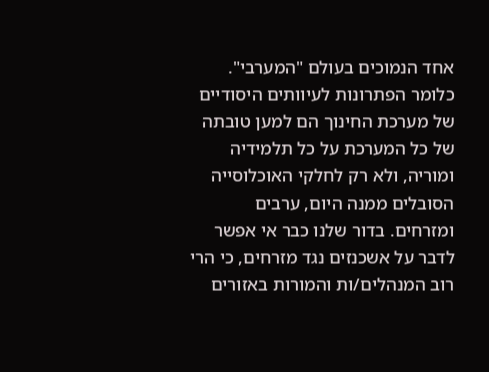אחד הנמוכים בעולם "המערבי". כלומר הפתרונות לעיוותים היסודיים של מערכת החינוך הם למען טובתה של כל המערכת על כל תלמידיה ומוריה, ולא רק לחלקי האוכלוסייה הסובלים ממנה היום, ערבים ומזרחים. בדור שלנו כבר אי אפשר לדבר על אשכנזים נגד מזרחים, כי הרי רוב המנהלים/ות והמורות באזורים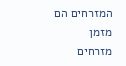המזרחים הם מזמן מזרחים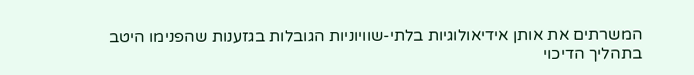המשרתים את אותן אידיאולוגיות בלתי-שוויוניות הגובלות בגזענות שהפנימו היטב בתהליך הדיכוי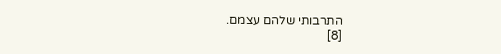התרבותי שלהם עצמם.
[8]